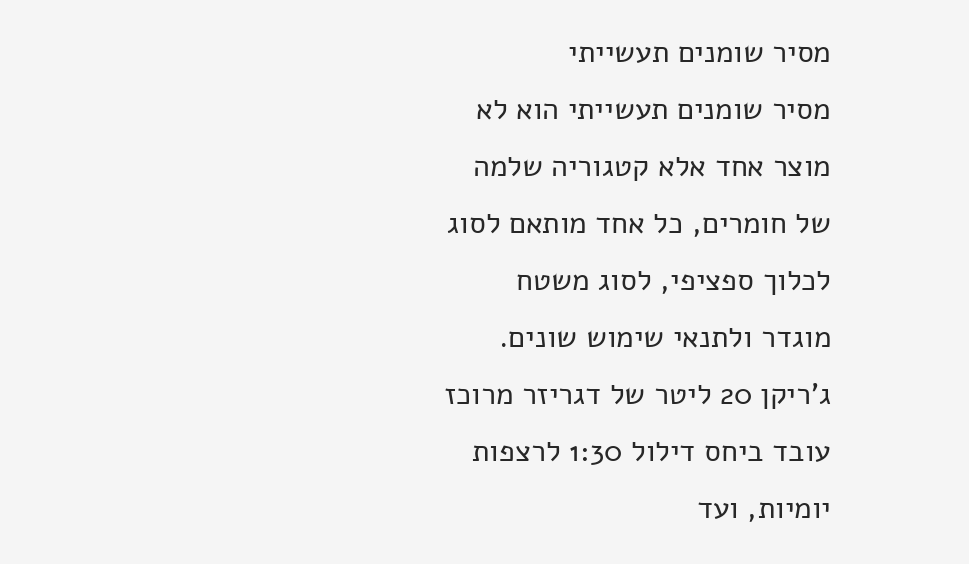מסיר שומנים תעשייתי
מסיר שומנים תעשייתי הוא לא מוצר אחד אלא קטגוריה שלמה של חומרים, כל אחד מותאם לסוג לכלוך ספציפי, לסוג משטח מוגדר ולתנאי שימוש שונים. ג'ריקן 20 ליטר של דגריזר מרוכז עובד ביחס דילול 1:30 לרצפות יומיות, ועד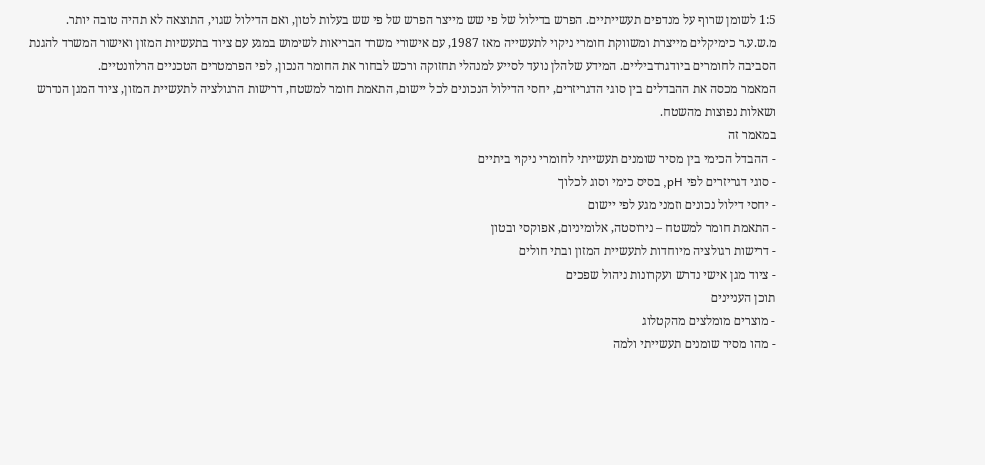1:5 לשומן שרוף על מנדפים תעשייתיים. הפרש בדילול של פי שש מייצר הפרש של פי שש בעלות לטון, ואם הדילול שגוי, התוצאה לא תהיה טובה יותר.
מ.ש.ע.ר כימיקלים מייצרת ומשווקת חומרי ניקוי לתעשייה מאז 1987, עם אישורי משרד הבריאות לשימוש במגע עם ציוד בתעשיות המזון ואישור המשרד להגנת הסביבה לחומרים ביודגרדביליים. המידע שלהלן נועד לסייע למנהלי תחזוקה ורכש לבחור את החומר הנכון, לפי הפרמטרים הטכניים הרלוונטיים.
המאמר מכסה את ההבדלים בין סוגי הדגריזרים, יחסי הדילול הנכונים לכל יישום, התאמת חומר למשטח, דרישות הרגולציה לתעשיית המזון, ציוד המגן הנדרש ושאלות נפוצות מהשטח.
במאמר זה
- ההבדל הכימי בין מסיר שומנים תעשייתי לחומרי ניקוי ביתיים
- סוגי דגריזרים לפי pH, בסיס כימי וסוג לכלוך
- יחסי דילול נכונים וזמני מגע לפי יישום
- התאמת חומר למשטח – נירוסטה, אלומיניום, אפוקסי ובטון
- דרישות רגולציה מיוחדות לתעשיית המזון ובתי חולים
- ציוד מגן אישי נדרש ועקרונות ניהול שפכים
תוכן העניינים
- מוצרים מומלצים מהקטלוג
- מהו מסיר שומנים תעשייתי ולמה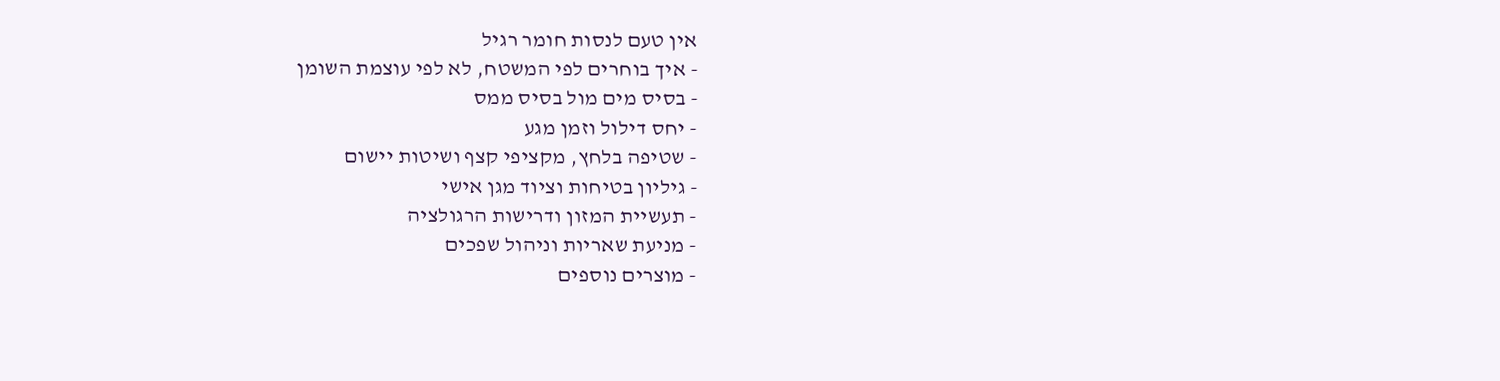אין טעם לנסות חומר רגיל
- איך בוחרים לפי המשטח, לא לפי עוצמת השומן
- בסיס מים מול בסיס ממס
- יחס דילול וזמן מגע
- שטיפה בלחץ, מקציפי קצף ושיטות יישום
- גיליון בטיחות וציוד מגן אישי
- תעשיית המזון ודרישות הרגולציה
- מניעת שאריות וניהול שפכים
- מוצרים נוספים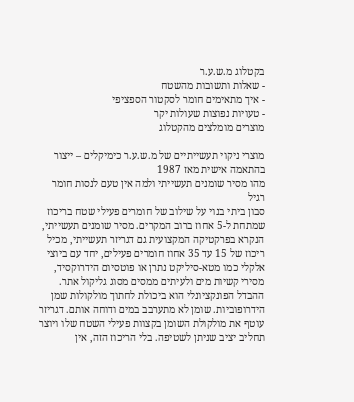בקטלוג מ.ש.ע.ר
- שאלות ותשובות מהשטח
- איך מתאימים חומר לסקטור הספציפי
- טעויות נפוצות שעולות יקר
מוצרים מומלצים מהקטלוג

מוצרי ניקוי תעשייתיים של מ.ש.ע.ר כימיקלים – ייצור בהתאמה אישית מאז 1987
מהו מסיר שומנים תעשייתי ולמה אין טעם לנסות חומר רגיל
סבון ביתי בנוי על שילוב של חומרים פעילי שטח בריכוז שמתחת ל-5 אחוז ברוב המקרים. מסיר שומנים תעשייתי, הנקרא בפרקטיקה המקצועית גם דגריזר תעשייתי, מכיל ריכוז של 15 עד 35 אחוז חומרים פעילים, יחד עם ביוצי אלקלי כמו מטא-סיליקט נתרן או פוטסיום הידרוקסיד, מסירי קשיות מים ולעיתים ממסים מסוג גליקול אתר.
ההבדל הפונקציונלי הוא ביכולת לחתוך מולקולות שמן הידרופוביות. שומן לא מתערבב במים ודוחה אותם. דגריזר עוטף את מולקולת השומן בקצוות פעילי השטח שלו ויוצר תחליב יציב שניתן לשטיפה. בלי הריכוז הזה, אין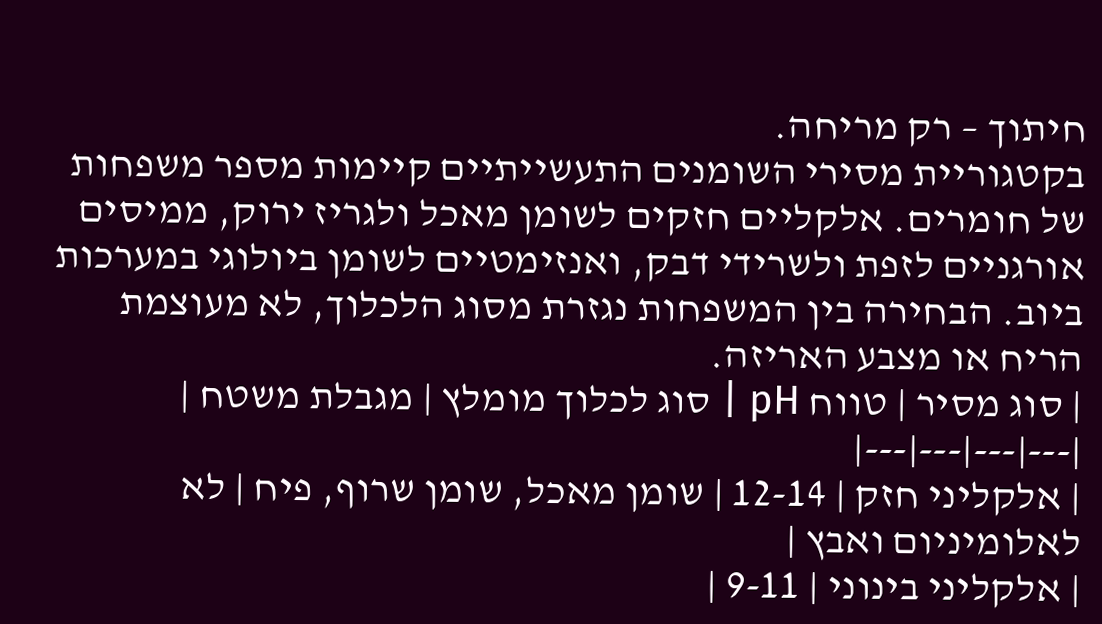חיתוך – רק מריחה.
בקטגוריית מסירי השומנים התעשייתיים קיימות מספר משפחות של חומרים. אלקליים חזקים לשומן מאכל ולגריז ירוק, ממיסים אורגניים לזפת ולשרידי דבק, ואנזימטיים לשומן ביולוגי במערכות ביוב. הבחירה בין המשפחות נגזרת מסוג הלכלוך, לא מעוצמת הריח או מצבע האריזה.
| סוג מסיר | טווח pH | סוג לכלוך מומלץ | מגבלת משטח |
|---|---|---|---|
| אלקליני חזק | 12-14 | שומן מאכל, שומן שרוף, פיח | לא לאלומיניום ואבץ |
| אלקליני בינוני | 9-11 |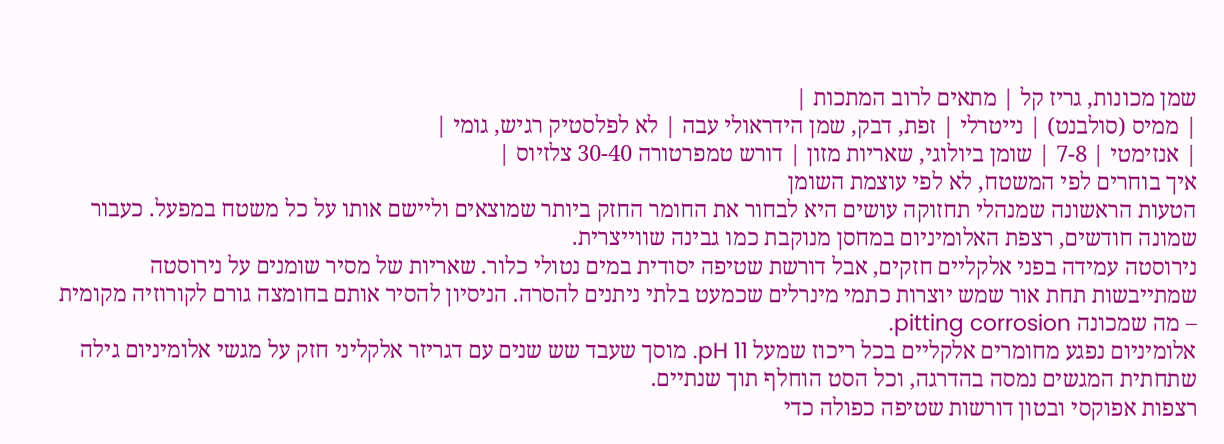שמן מכונות, גריז קל | מתאים לרוב המתכות |
| ממיס (סולבנט) | נייטרלי | זפת, דבק, שמן הידראולי עבה | לא לפלסטיק רגיש, גומי |
| אנזימטי | 7-8 | שומן ביולוגי, שאריות מזון | דורש טמפרטורה 30-40 צלזיוס |
איך בוחרים לפי המשטח, לא לפי עוצמת השומן
הטעות הראשונה שמנהלי תחזוקה עושים היא לבחור את החומר החזק ביותר שמוצאים וליישם אותו על כל משטח במפעל. כעבור שמונה חודשים, רצפת האלומיניום במחסן מנוקבת כמו גבינה שווייצרית.
נירוסטה עמידה בפני אלקליים חזקים, אבל דורשת שטיפה יסודית במים נטולי כלור. שאריות של מסיר שומנים על נירוסטה שמתייבשות תחת אור שמש יוצרות כתמי מינרלים שכמעט בלתי ניתנים להסרה. הניסיון להסיר אותם בחומצה גורם לקורוזיה מקומית – מה שמכונה pitting corrosion.
אלומיניום נפגע מחומרים אלקליים בכל ריכוז שמעל pH 11. מוסך שעבד שש שנים עם דגריזר אלקליני חזק על מגשי אלומיניום גילה שתחתית המגשים נמסה בהדרגה, וכל הסט הוחלף תוך שנתיים.
רצפות אפוקסי ובטון דורשות שטיפה כפולה כדי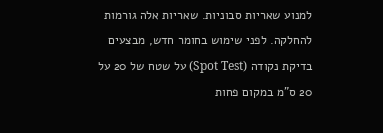למנוע שאריות סבוניות. שאריות אלה גורמות להחלקה. לפני שימוש בחומר חדש, מבצעים בדיקת נקודה (Spot Test) על שטח של 20 על 20 ס"מ במקום פחות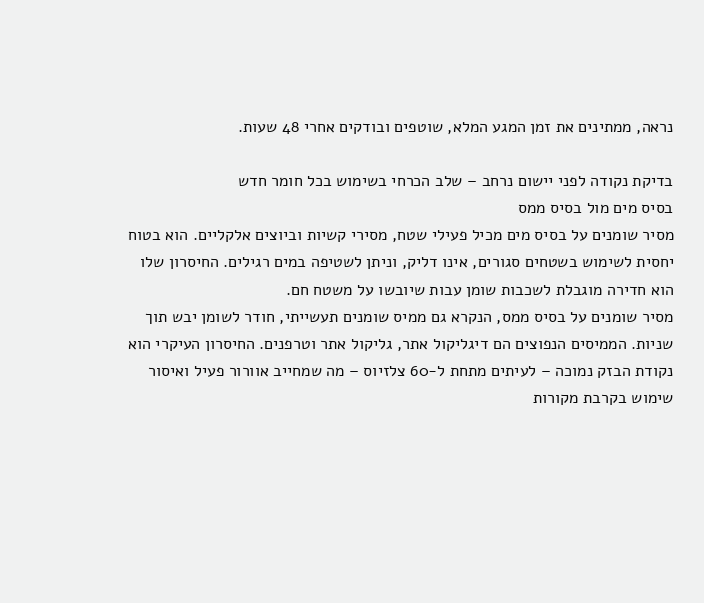נראה, ממתינים את זמן המגע המלא, שוטפים ובודקים אחרי 48 שעות.

בדיקת נקודה לפני יישום נרחב – שלב הכרחי בשימוש בכל חומר חדש
בסיס מים מול בסיס ממס
מסיר שומנים על בסיס מים מכיל פעילי שטח, מסירי קשיות וביוצים אלקליים. הוא בטוח יחסית לשימוש בשטחים סגורים, אינו דליק, וניתן לשטיפה במים רגילים. החיסרון שלו הוא חדירה מוגבלת לשכבות שומן עבות שיובשו על משטח חם.
מסיר שומנים על בסיס ממס, הנקרא גם ממיס שומנים תעשייתי, חודר לשומן יבש תוך שניות. הממיסים הנפוצים הם דיגליקול אתר, גליקול אתר וטרפנים. החיסרון העיקרי הוא נקודת הבזק נמוכה – לעיתים מתחת ל-60 צלזיוס – מה שמחייב אוורור פעיל ואיסור שימוש בקרבת מקורות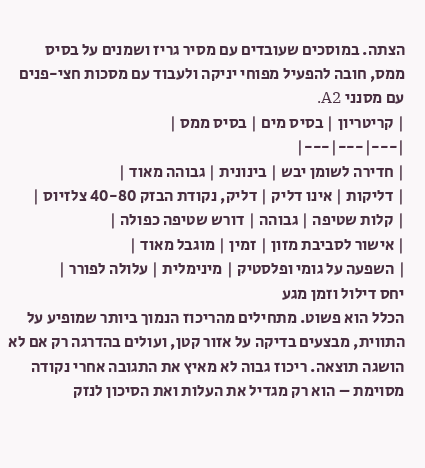הצתה. במוסכים שעובדים עם מסיר גריז ושמנים על בסיס ממס, חובה להפעיל מפוחי יניקה ולעבוד עם מסכות חצי-פנים עם מסנני A2.
| קריטריון | בסיס מים | בסיס ממס |
|---|---|---|
| חדירה לשומן יבש | בינונית | גבוהה מאוד |
| דליקות | אינו דליק | דליק, נקודת הבזק 40-80 צלזיוס |
| קלות שטיפה | גבוהה | דורש שטיפה כפולה |
| אישור לסביבת מזון | זמין | מוגבל מאוד |
| השפעה על גומי ופלסטיק | מינימלית | עלולה לפורר |
יחס דילול וזמן מגע
הכלל הוא פשוט. מתחילים מהריכוז הנמוך ביותר שמופיע על התווית, מבצעים בדיקה על אזור קטן, ועולים בהדרגה רק אם לא הושגה תוצאה. ריכוז גבוה לא מאיץ את התגובה אחרי נקודה מסוימת – הוא רק מגדיל את העלות ואת הסיכון לנזק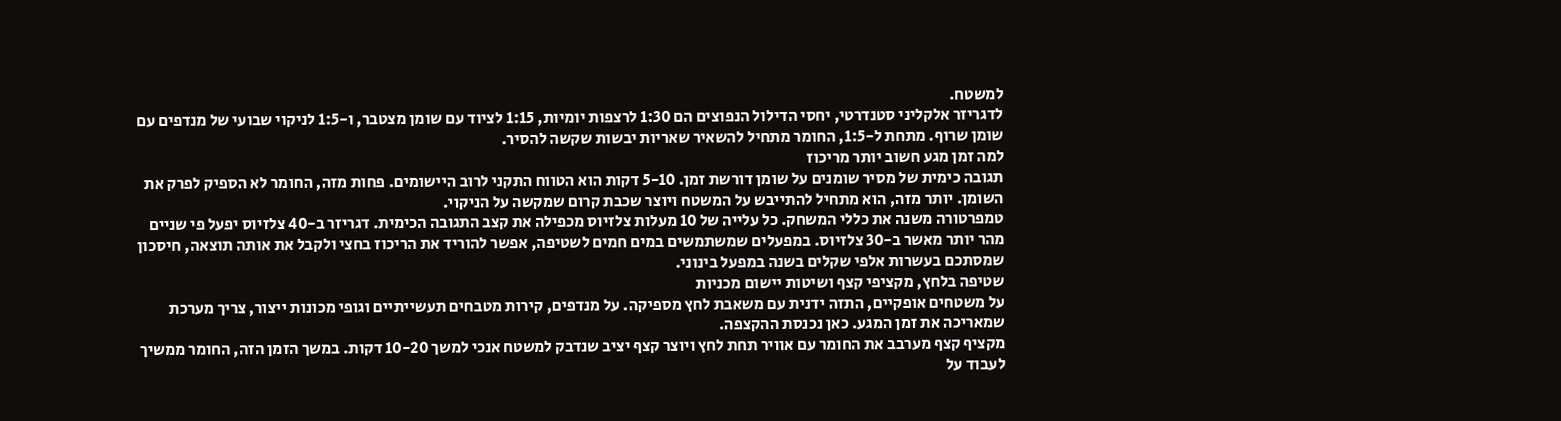למשטח.
לדגריזר אלקליני סטנדרטי, יחסי הדילול הנפוצים הם 1:30 לרצפות יומיות, 1:15 לציוד עם שומן מצטבר, ו-1:5 לניקוי שבועי של מנדפים עם שומן שרוף. מתחת ל-1:5, החומר מתחיל להשאיר שאריות יבשות שקשה להסיר.
למה זמן מגע חשוב יותר מריכוז
תגובה כימית של מסיר שומנים על שומן דורשת זמן. 5-10 דקות הוא הטווח התקני לרוב היישומים. פחות מזה, החומר לא הספיק לפרק את השומן. יותר מזה, הוא מתחיל להתייבש על המשטח ויוצר שכבת קרום שמקשה על הניקוי.
טמפרטורה משנה את כללי המשחק. כל עלייה של 10 מעלות צלזיוס מכפילה את קצב התגובה הכימית. דגריזר ב-40 צלזיוס יפעל פי שניים מהר יותר מאשר ב-30 צלזיוס. במפעלים שמשתמשים במים חמים לשטיפה, אפשר להוריד את הריכוז בחצי ולקבל את אותה תוצאה, חיסכון שמסתכם בעשרות אלפי שקלים בשנה במפעל בינוני.
שטיפה בלחץ, מקציפי קצף ושיטות יישום מכניות
על משטחים אופקיים, התזה ידנית עם משאבת לחץ מספיקה. על מנדפים, קירות מטבחים תעשייתיים וגופי מכונות ייצור, צריך מערכת שמאריכה את זמן המגע. כאן נכנסת ההקצפה.
מקציף קצף מערבב את החומר עם אוויר תחת לחץ ויוצר קצף יציב שנדבק למשטח אנכי למשך 10-20 דקות. במשך הזמן הזה, החומר ממשיך לעבוד על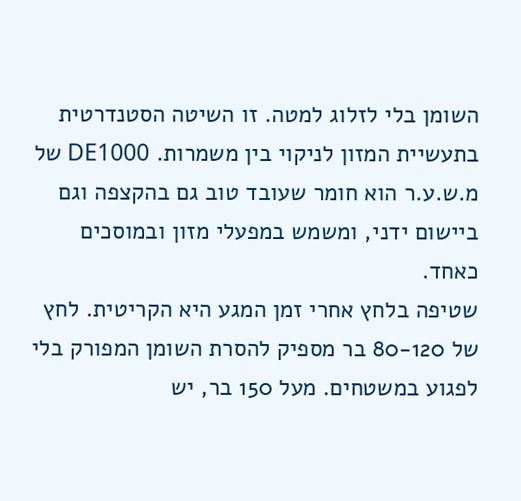השומן בלי לזלוג למטה. זו השיטה הסטנדרטית בתעשיית המזון לניקוי בין משמרות. DE1000 של מ.ש.ע.ר הוא חומר שעובד טוב גם בהקצפה וגם ביישום ידני, ומשמש במפעלי מזון ובמוסכים כאחד.
שטיפה בלחץ אחרי זמן המגע היא הקריטית. לחץ של 80-120 בר מספיק להסרת השומן המפורק בלי לפגוע במשטחים. מעל 150 בר, יש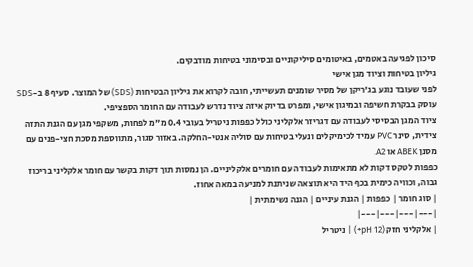סיכון לפגיעה באטמים, באיטומים סיליקוניים ובסימוני בטיחות מודבקים.
גיליון בטיחות וציוד מגן אישי
לפני שעובד נוגע בג'ריקן של מסיר שומנים תעשייתי, חובה לקרוא את גיליון הבטיחות (SDS) של המוצר. סעיף 8 ב-SDS עוסק בבקרת חשיפה ובמיגון אישי, ומפרט בדיוק איזה ציוד נדרש לעבודה עם החומר הספציפי.
ציוד המגן הבסיסי לעבודה עם דגריזר אלקליני כולל כפפות ניטריל בעובי 0.4 מ"מ לפחות, משקפי מגן עם הגנת התזה צידית, סינר PVC עמיד לכימיקלים ונעלי בטיחות עם סוליה אנטי-החלקה. באזור סגור, מתווספת מסכת חצי-פנים עם מסנן ABEK או A2.
כפפות לטקס דקות לא מתאימות לעבודה עם חומרים אלקליניים. הן נמסות תוך דקות בקשר עם חומר אלקליני בריכוז גבוה, וכוויה כימית בכף היד היא תוצאה שניתנת למניעה במאה אחוז.
| סוג חומר | כפפות | הגנת עיניים | הגנה נשימתית |
|---|---|---|---|
| אלקליני חזק (pH 12+) | ניטריל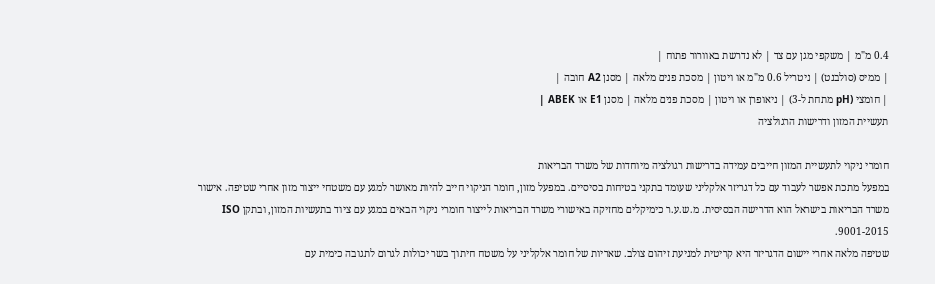0.4 מ"מ | משקפי מגן עם צד | לא נדרשת באוורור פתוח |
| ממיס (סולבנט) | ניטריל 0.6 מ"מ או ויטון | מסכת פנים מלאה | מסנן A2 חובה |
| חומצי (pH מתחת ל-3) | ניאופרן או ויטון | מסכת פנים מלאה | מסנן E1 או ABEK |
תעשיית המזון ודרישות הרגולציה

חומרי ניקוי לתעשיית המזון חייבים עמידה בדרישות רגולציה מיוחדות של משרד הבריאות
במפעל מתכת אפשר לעבוד עם כל דגריזר אלקליני שעומד בתקני בטיחות בסיסיים. במפעל מזון, חומר הניקוי חייב להיות מאושר למגע עם משטחי ייצור מזון אחרי שטיפה. אישור משרד הבריאות בישראל הוא הדרישה הבסיסית. מ.ש.ע.ר כימיקלים מחזיקה באישורי משרד הבריאות לייצור חומרי ניקוי הבאים במגע עם ציוד בתעשיות המזון, ובתקן ISO 9001-2015.
שטיפה מלאה אחרי יישום הדגריזר היא קריטית למניעת זיהום צולב. שאריות של חומר אלקליני על משטח חיתוך בשר יכולות לגרום לתגובה כימית עם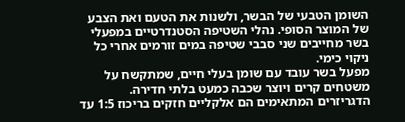השומן הטבעי של הבשר, ולשנות את הטעם ואת הצבע של המוצר הסופי. נהלי השטיפה הסטנדרטיים במפעלי בשר מחייבים שני סבבי שטיפה במים זורמים אחרי כל ניקוי כימי.
מפעל בשר עובד עם שומן בעלי חיים, שמתקשח על משטחים קרים ויוצר שכבה כמעט בלתי חדירה. הדגריזרים המתאימים הם אלקליים חזקים בריכוז 1:5 עד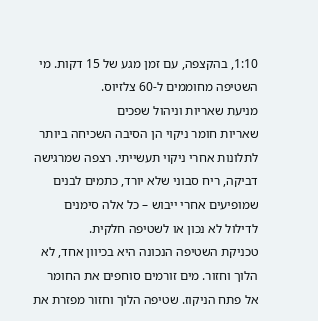1:10, בהקצפה, עם זמן מגע של 15 דקות. מי השטיפה מחוממים ל-60 צלזיוס.
מניעת שאריות וניהול שפכים
שאריות חומר ניקוי הן הסיבה השכיחה ביותר לתלונות אחרי ניקוי תעשייתי. רצפה שמרגישה דביקה, ריח סבוני שלא יורד, כתמים לבנים שמופיעים אחרי ייבוש – כל אלה סימנים לדילול לא נכון או לשטיפה חלקית.
טכניקת השטיפה הנכונה היא בכיוון אחד, לא הלוך וחזור. מים זורמים סוחפים את החומר אל פתח הניקוז. שטיפה הלוך וחזור מפזרת את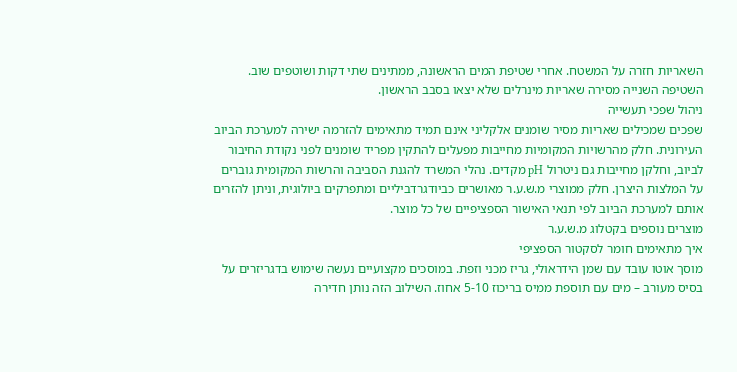השאריות חזרה על המשטח. אחרי שטיפת המים הראשונה, ממתינים שתי דקות ושוטפים שוב. השטיפה השנייה מסירה שאריות מינרלים שלא יצאו בסבב הראשון.
ניהול שפכי תעשייה
שפכים שמכילים שאריות מסיר שומנים אלקליני אינם תמיד מתאימים להזרמה ישירה למערכת הביוב העירונית. חלק מהרשויות המקומיות מחייבות מפעלים להתקין מפריד שומנים לפני נקודת החיבור לביוב, וחלקן מחייבות גם ניטרול pH מקדים. נהלי המשרד להגנת הסביבה והרשות המקומית גוברים על המלצות היצרן. חלק ממוצרי מ.ש.ע.ר מאושרים כביודגרדביליים ומתפרקים ביולוגית, וניתן להזרים אותם למערכת הביוב לפי תנאי האישור הספציפיים של כל מוצר.
מוצרים נוספים בקטלוג מ.ש.ע.ר
איך מתאימים חומר לסקטור הספציפי
מוסך אוטו עובד עם שמן הידראולי, גריז מכני וזפת. במוסכים מקצועיים נעשה שימוש בדגריזרים על בסיס מעורב – מים עם תוספת ממיס בריכוז 5-10 אחוז. השילוב הזה נותן חדירה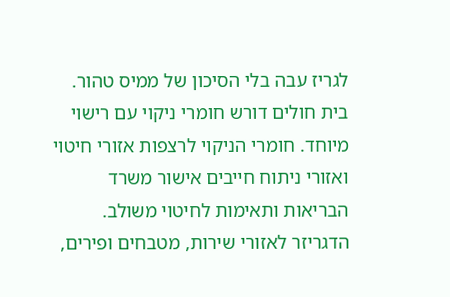לגריז עבה בלי הסיכון של ממיס טהור.
בית חולים דורש חומרי ניקוי עם רישוי מיוחד. חומרי הניקוי לרצפות אזורי חיטוי ואזורי ניתוח חייבים אישור משרד הבריאות ותאימות לחיטוי משולב. הדגריזר לאזורי שירות, מטבחים ופירים,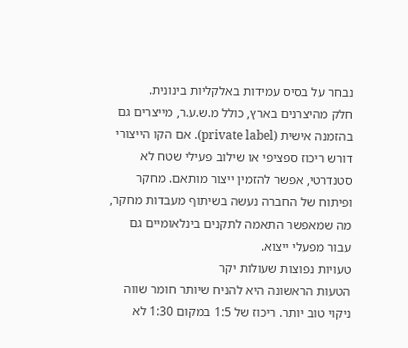נבחר על בסיס עמידות באלקליות בינונית.
חלק מהיצרנים בארץ, כולל מ.ש.ע.ר, מייצרים גם בהזמנה אישית (private label). אם הקו הייצורי דורש ריכוז ספציפי או שילוב פעילי שטח לא סטנדרטי, אפשר להזמין ייצור מותאם. מחקר ופיתוח של החברה נעשה בשיתוף מעבדות מחקר, מה שמאפשר התאמה לתקנים בינלאומיים גם עבור מפעלי ייצוא.
טעויות נפוצות שעולות יקר
הטעות הראשונה היא להניח שיותר חומר שווה ניקוי טוב יותר. ריכוז של 1:5 במקום 1:30 לא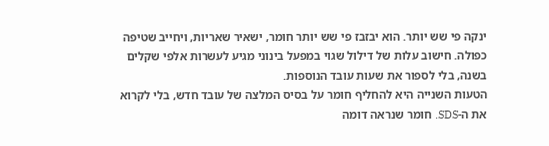ינקה פי שש יותר. הוא יבזבז פי שש יותר חומר, ישאיר שאריות, ויחייב שטיפה כפולה. חישוב עלות של דילול שגוי במפעל בינוני מגיע לעשרות אלפי שקלים בשנה, בלי לספור את שעות עובד הנוספות.
הטעות השנייה היא להחליף חומר על בסיס המלצה של עובד חדש, בלי לקרוא את ה-SDS. חומר שנראה דומה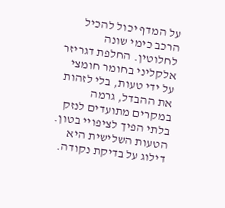על המדף יכול להכיל הרכב כימי שונה לחלוטין. החלפת דגריזר אלקליני בחומר חומצי על ידי טעות, בלי לזהות את ההבדל, גרמה במקרים מתועדים לנזק בלתי הפיך לציפויי בטון.
הטעות השלישית היא דילוג על בדיקת נקודה.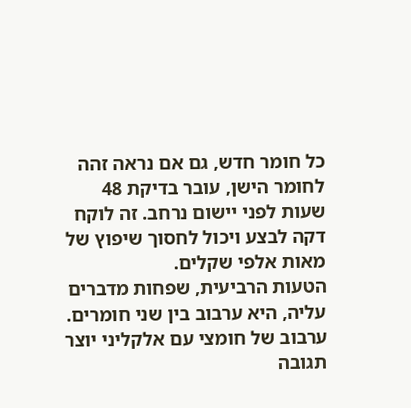כל חומר חדש, גם אם נראה זהה לחומר הישן, עובר בדיקת 48 שעות לפני יישום נרחב. זה לוקח דקה לבצע ויכול לחסוך שיפוץ של מאות אלפי שקלים.
הטעות הרביעית, שפחות מדברים עליה, היא ערבוב בין שני חומרים. ערבוב של חומצי עם אלקליני יוצר תגובה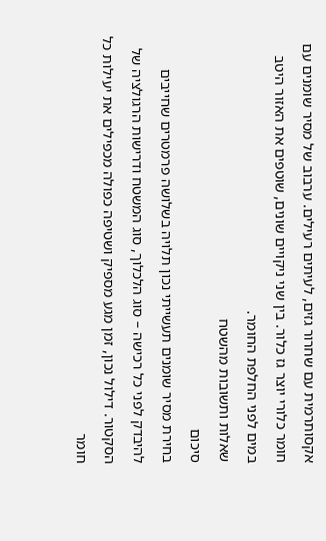אקסותרמית עם שחרור גזים, לעיתים רעילים. ערבוב של מסיר שומנים עם חומר כלורי יוצר גז כלור. בין שני ניקויים שונים, שוטפים את האזור היטב במים לפני החלפת החומר.
שאלות ותשובות מהשטח
סיכום
בחירת מסיר שומנים תעשייתי נכון תלויה בשלושה פרמטרים שחייבים להיבדק לפני כל רכישה – סוג הלכלוך, סוג המשטח ודרישות הרגולציה של הסקטור. דילול נכון, זמן מגע מספיק ושטיפה כפולה מכפילים את יעילות כל חומר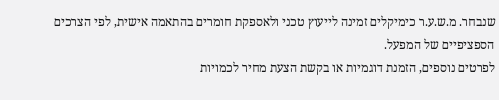שנבחר. מ.ש.ע.ר כימיקלים זמינה לייעוץ טכני ולאספקת חומרים בהתאמה אישית, לפי הצרכים הספציפיים של המפעל.
לפרטים נוספים, הזמנת דוגמיות או בקשת הצעת מחיר לכמויות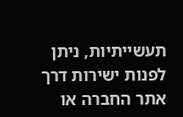תעשייתיות, ניתן לפנות ישירות דרך אתר החברה או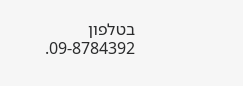בטלפון 09-8784392.